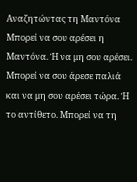Αναζητώντας τη Μαντόνα
Μπορεί να σου αρέσει η Μαντόνα. Ή να μη σου αρέσει. Μπορεί να σου άρεσε παλιά και να μη σου αρέσει τώρα. Ή το αντίθετο. Μπορεί να τη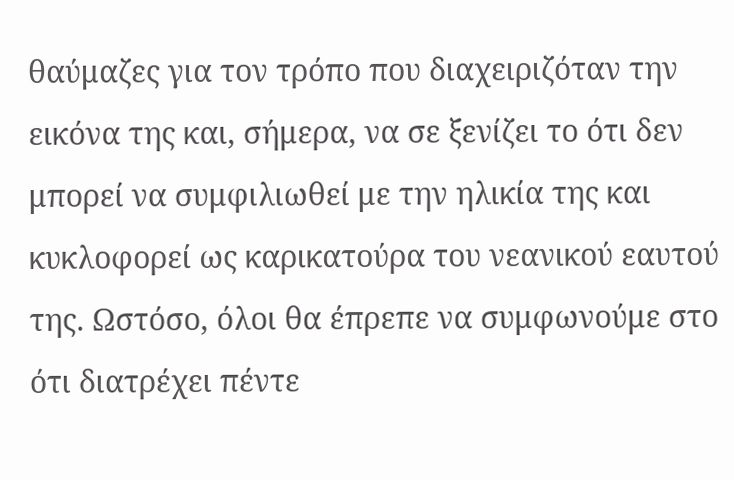θαύμαζες για τον τρόπο που διαχειριζόταν την εικόνα της και, σήμερα, να σε ξενίζει το ότι δεν μπορεί να συμφιλιωθεί με την ηλικία της και κυκλοφορεί ως καρικατούρα του νεανικού εαυτού της. Ωστόσο, όλοι θα έπρεπε να συμφωνούμε στο ότι διατρέχει πέντε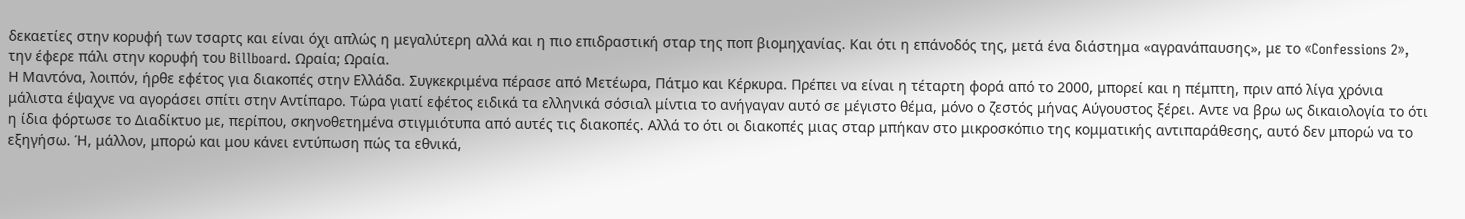δεκαετίες στην κορυφή των τσαρτς και είναι όχι απλώς η μεγαλύτερη αλλά και η πιο επιδραστική σταρ της ποπ βιομηχανίας. Και ότι η επάνοδός της, μετά ένα διάστημα «αγρανάπαυσης», με το «Confessions 2», την έφερε πάλι στην κορυφή του Billboard. Ωραία; Ωραία.
Η Μαντόνα, λοιπόν, ήρθε εφέτος για διακοπές στην Ελλάδα. Συγκεκριμένα πέρασε από Μετέωρα, Πάτμο και Κέρκυρα. Πρέπει να είναι η τέταρτη φορά από το 2000, μπορεί και η πέμπτη, πριν από λίγα χρόνια μάλιστα έψαχνε να αγοράσει σπίτι στην Αντίπαρο. Τώρα γιατί εφέτος ειδικά τα ελληνικά σόσιαλ μίντια το ανήγαγαν αυτό σε μέγιστο θέμα, μόνο ο ζεστός μήνας Αύγουστος ξέρει. Αντε να βρω ως δικαιολογία το ότι η ίδια φόρτωσε το Διαδίκτυο με, περίπου, σκηνοθετημένα στιγμιότυπα από αυτές τις διακοπές. Αλλά το ότι οι διακοπές μιας σταρ μπήκαν στο μικροσκόπιο της κομματικής αντιπαράθεσης, αυτό δεν μπορώ να το εξηγήσω. Ή, μάλλον, μπορώ και μου κάνει εντύπωση πώς τα εθνικά,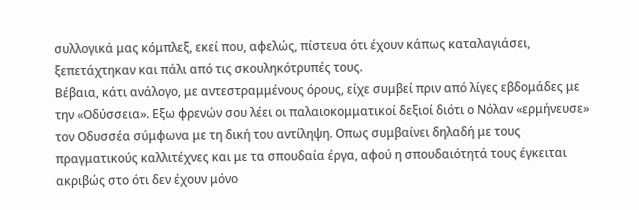συλλογικά μας κόμπλεξ, εκεί που, αφελώς, πίστευα ότι έχουν κάπως καταλαγιάσει, ξεπετάχτηκαν και πάλι από τις σκουληκότρυπές τους.
Βέβαια, κάτι ανάλογο, με αντεστραμμένους όρους, είχε συμβεί πριν από λίγες εβδομάδες με την «Οδύσσεια». Εξω φρενών σου λέει οι παλαιοκομματικοί δεξιοί διότι ο Νόλαν «ερμήνευσε» τον Οδυσσέα σύμφωνα με τη δική του αντίληψη. Οπως συμβαίνει δηλαδή με τους πραγματικούς καλλιτέχνες και με τα σπουδαία έργα, αφού η σπουδαιότητά τους έγκειται ακριβώς στο ότι δεν έχουν μόνο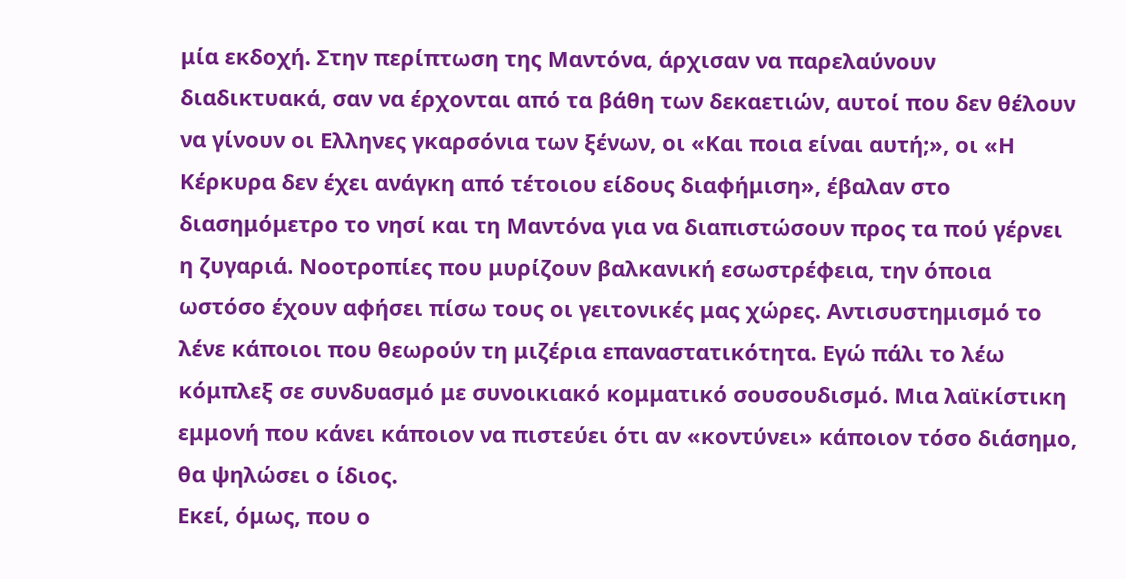μία εκδοχή. Στην περίπτωση της Μαντόνα, άρχισαν να παρελαύνουν διαδικτυακά, σαν να έρχονται από τα βάθη των δεκαετιών, αυτοί που δεν θέλουν να γίνουν οι Ελληνες γκαρσόνια των ξένων, οι «Και ποια είναι αυτή;», οι «Η Κέρκυρα δεν έχει ανάγκη από τέτοιου είδους διαφήμιση», έβαλαν στο διασημόμετρο το νησί και τη Μαντόνα για να διαπιστώσουν προς τα πού γέρνει η ζυγαριά. Νοοτροπίες που μυρίζουν βαλκανική εσωστρέφεια, την όποια ωστόσο έχουν αφήσει πίσω τους οι γειτονικές μας χώρες. Αντισυστημισμό το λένε κάποιοι που θεωρούν τη μιζέρια επαναστατικότητα. Εγώ πάλι το λέω κόμπλεξ σε συνδυασμό με συνοικιακό κομματικό σουσουδισμό. Μια λαϊκίστικη εμμονή που κάνει κάποιον να πιστεύει ότι αν «κοντύνει» κάποιον τόσο διάσημο, θα ψηλώσει ο ίδιος.
Εκεί, όμως, που ο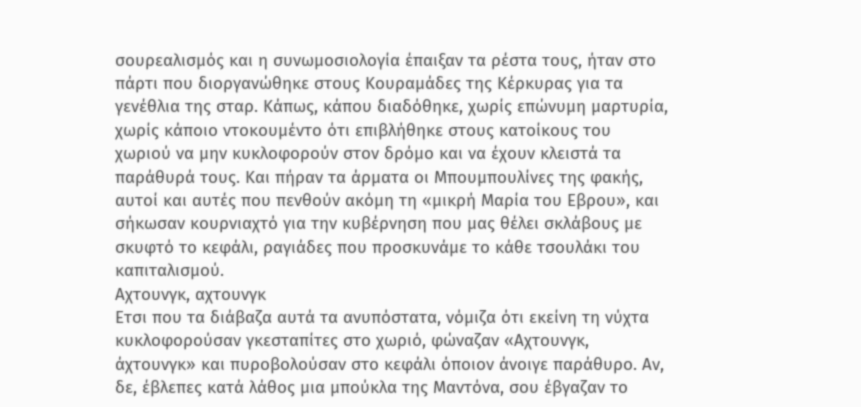σουρεαλισμός και η συνωμοσιολογία έπαιξαν τα ρέστα τους, ήταν στο πάρτι που διοργανώθηκε στους Κουραμάδες της Κέρκυρας για τα γενέθλια της σταρ. Κάπως, κάπου διαδόθηκε, χωρίς επώνυμη μαρτυρία, χωρίς κάποιο ντοκουμέντο ότι επιβλήθηκε στους κατοίκους του χωριού να μην κυκλοφορούν στον δρόμο και να έχουν κλειστά τα παράθυρά τους. Και πήραν τα άρματα οι Μπουμπουλίνες της φακής, αυτοί και αυτές που πενθούν ακόμη τη «μικρή Μαρία του Εβρου», και σήκωσαν κουρνιαχτό για την κυβέρνηση που μας θέλει σκλάβους με σκυφτό το κεφάλι, ραγιάδες που προσκυνάμε το κάθε τσουλάκι του καπιταλισμού.
Αχτουνγκ, αχτουνγκ
Ετσι που τα διάβαζα αυτά τα ανυπόστατα, νόμιζα ότι εκείνη τη νύχτα κυκλοφορούσαν γκεσταπίτες στο χωριό, φώναζαν «Αχτουνγκ, άχτουνγκ» και πυροβολούσαν στο κεφάλι όποιον άνοιγε παράθυρο. Αν, δε, έβλεπες κατά λάθος μια μπούκλα της Μαντόνα, σου έβγαζαν το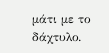μάτι με το δάχτυλο.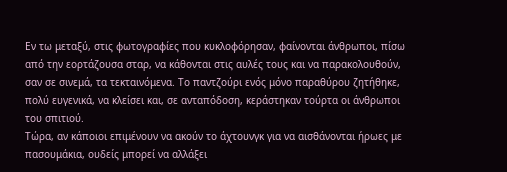Εν τω μεταξύ, στις φωτογραφίες που κυκλοφόρησαν, φαίνονται άνθρωποι, πίσω από την εορτάζουσα σταρ, να κάθονται στις αυλές τους και να παρακολουθούν, σαν σε σινεμά, τα τεκταινόμενα. Το παντζούρι ενός μόνο παραθύρου ζητήθηκε, πολύ ευγενικά, να κλείσει και, σε ανταπόδοση, κεράστηκαν τούρτα οι άνθρωποι του σπιτιού.
Τώρα, αν κάποιοι επιμένουν να ακούν το άχτουνγκ για να αισθάνονται ήρωες με πασουμάκια, ουδείς μπορεί να αλλάξει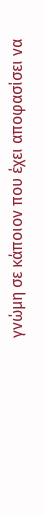γνώμη σε κάποιον που έχει αποφασίσει να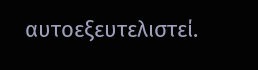αυτοεξευτελιστεί.